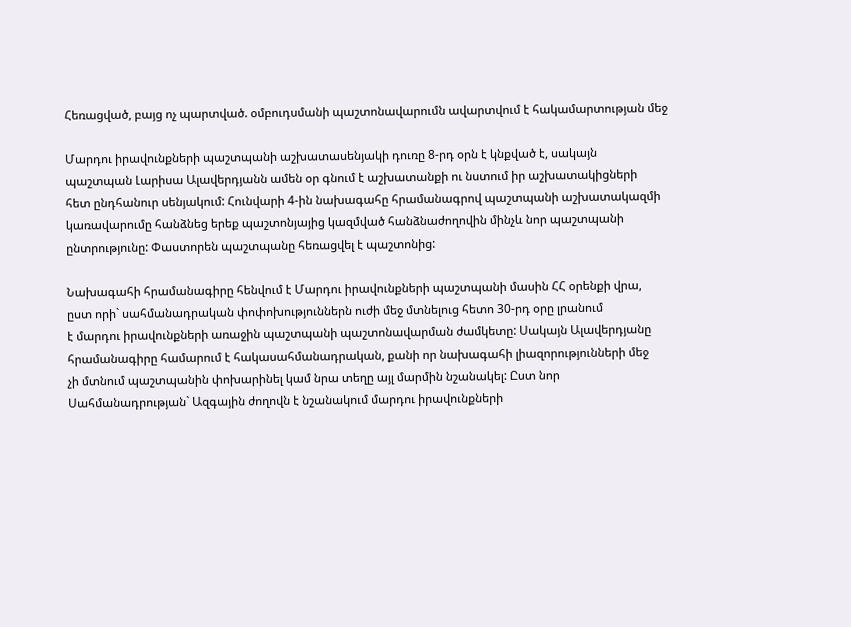Հեռացված, բայց ոչ պարտված. օմբուդսմանի պաշտոնավարումն ավարտվում է հակամարտության մեջ

Մարդու իրավունքների պաշտպանի աշխատասենյակի դուռը 8-րդ օրն է կնքված է, սակայն
պաշտպան Լարիսա Ալավերդյանն ամեն օր գնում է աշխատանքի ու նստում իր աշխատակիցների
հետ ընդհանուր սենյակում: Հունվարի 4-ին նախագահը հրամանագրով պաշտպանի աշխատակազմի
կառավարումը հանձնեց երեք պաշտոնյայից կազմված հանձնաժողովին մինչև նոր պաշտպանի
ընտրությունը: Փաստորեն պաշտպանը հեռացվել է պաշտոնից:

Նախագահի հրամանագիրը հենվում է Մարդու իրավունքների պաշտպանի մասին ՀՀ օրենքի վրա,
ըստ որի` սահմանադրական փոփոխություններն ուժի մեջ մտնելուց հետո 30-րդ օրը լրանում
է մարդու իրավունքների առաջին պաշտպանի պաշտոնավարման ժամկետը: Սակայն Ալավերդյանը
հրամանագիրը համարում է հակասահմանադրական, քանի որ նախագահի լիազորությունների մեջ
չի մտնում պաշտպանին փոխարինել կամ նրա տեղը այլ մարմին նշանակել: Ըստ նոր
Սահմանադրության` Ազգային ժողովն է նշանակում մարդու իրավունքների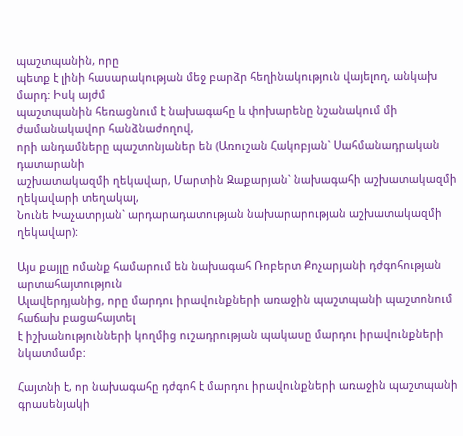պաշտպանին, որը
պետք է լինի հասարակության մեջ բարձր հեղինակություն վայելող, անկախ մարդ: Իսկ այժմ
պաշտպանին հեռացնում է նախագահը և փոխարենը նշանակում մի ժամանակավոր հանձնաժողով,
որի անդամները պաշտոնյաներ են (Առուշան Հակոբյան` Սահմանադրական դատարանի
աշխատակազմի ղեկավար, Մարտին Զաքարյան` նախագահի աշխատակազմի ղեկավարի տեղակալ,
Նունե Խաչատրյան` արդարադատության նախարարության աշխատակազմի ղեկավար):

Այս քայլը ոմանք համարում են նախագահ Ռոբերտ Քոչարյանի դժգոհության արտահայտություն
Ալավերդյանից, որը մարդու իրավունքների առաջին պաշտպանի պաշտոնում հաճախ բացահայտել
է իշխանությունների կողմից ուշադրության պակասը մարդու իրավունքների նկատմամբ:

Հայտնի է, որ նախագահը դժգոհ է մարդու իրավունքների առաջին պաշտպանի գրասենյակի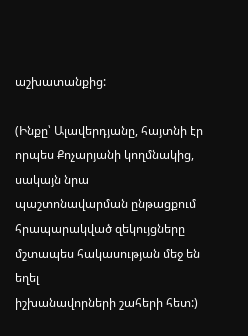աշխատանքից:

(Ինքը՝ Ալավերդյանը, հայտնի էր որպես Քոչարյանի կողմնակից, սակայն նրա
պաշտոնավարման ընթացքում հրապարակված զեկույցները մշտապես հակասության մեջ են եղել
իշխանավորների շահերի հետ:)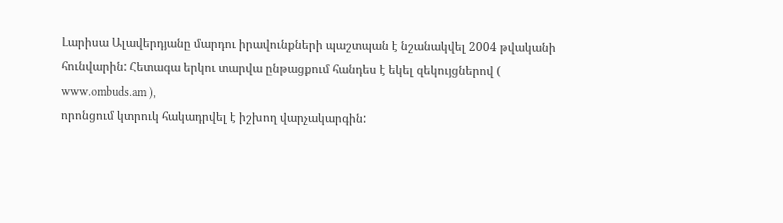Լարիսա Ալավերդյանը մարդու իրավունքների պաշտպան է նշանակվել 2004 թվականի
հունվարին: Հետագա երկու տարվա ընթացքում հանդես է եկել զեկույցներով (
www.ombuds.am ),
որոնցում կտրուկ հակադրվել է իշխող վարչակարգին: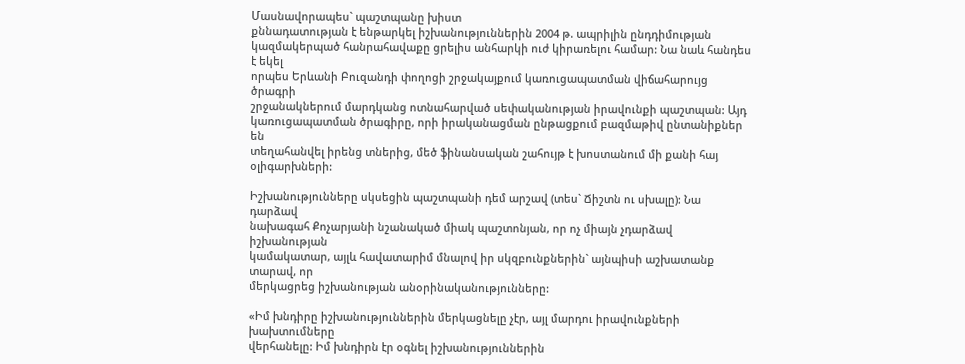Մասնավորապես` պաշտպանը խիստ
քննադատության է ենթարկել իշխանություններին 2004 թ. ապրիլին ընդդիմության
կազմակերպած հանրահավաքը ցրելիս անհարկի ուժ կիրառելու համար: Նա նաև հանդես է եկել
որպես Երևանի Բուզանդի փողոցի շրջակայքում կառուցապատման վիճահարույց ծրագրի
շրջանակներում մարդկանց ոտնահարված սեփականության իրավունքի պաշտպան: Այդ
կառուցապատման ծրագիրը, որի իրականացման ընթացքում բազմաթիվ ընտանիքներ են
տեղահանվել իրենց տներից, մեծ ֆինանսական շահույթ է խոստանում մի քանի հայ
օլիգարխների:

Իշխանությունները սկսեցին պաշտպանի դեմ արշավ (տես` Ճիշտն ու սխալը): Նա դարձավ
նախագահ Քոչարյանի նշանակած միակ պաշտոնյան, որ ոչ միայն չդարձավ իշխանության
կամակատար, այլև հավատարիմ մնալով իր սկզբունքներին` այնպիսի աշխատանք տարավ, որ
մերկացրեց իշխանության անօրինականությունները:

«Իմ խնդիրը իշխանություններին մերկացնելը չէր, այլ մարդու իրավունքների խախտումները
վերհանելը: Իմ խնդիրն էր օգնել իշխանություններին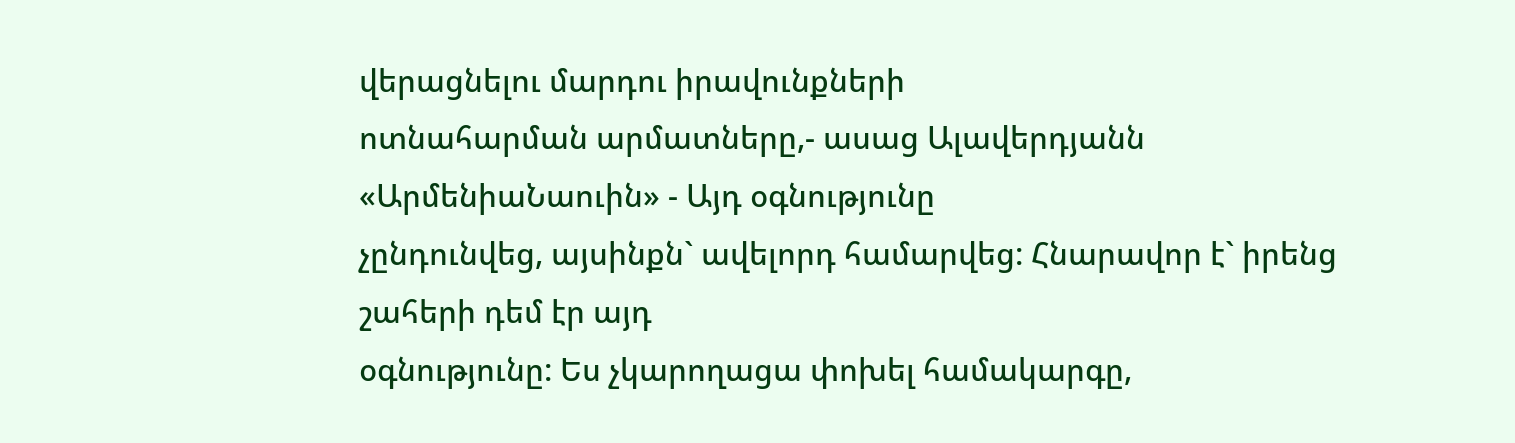վերացնելու մարդու իրավունքների
ոտնահարման արմատները,- ասաց Ալավերդյանն «ԱրմենիաՆաուին» - Այդ օգնությունը
չընդունվեց, այսինքն` ավելորդ համարվեց: Հնարավոր է` իրենց շահերի դեմ էր այդ
օգնությունը: Ես չկարողացա փոխել համակարգը,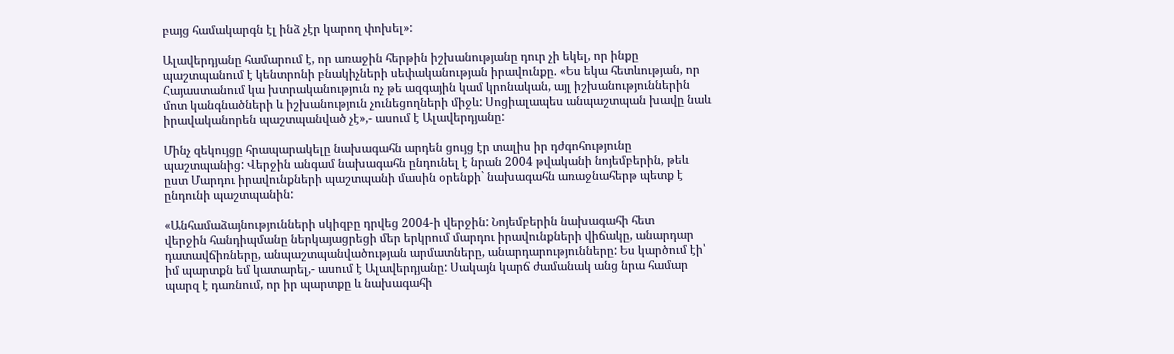բայց համակարգն էլ ինձ չէր կարող փոխել»:

Ալավերդյանը համարում է, որ առաջին հերթին իշխանությանը դուր չի եկել, որ ինքը
պաշտպանում է կենտրոնի բնակիչների սեփականության իրավունքը. «Ես եկա հետևության, որ
Հայաստանում կա խտրականություն ոչ թե ազգային կամ կրոնական, այլ իշխանություններին
մոտ կանգնածների և իշխանություն չունեցողների միջև: Սոցիալապես անպաշտպան խավը նաև
իրավականորեն պաշտպանված չէ»,- ասում է Ալավերդյանը:

Մինչ զեկույցը հրապարակելը նախագահն արդեն ցույց էր տալիս իր դժգոհությունը
պաշտպանից: Վերջին անգամ նախագահն ընդունել է նրան 2004 թվականի նոյեմբերին, թեև
ըստ Մարդու իրավունքների պաշտպանի մասին օրենքի` նախագահն առաջնահերթ պետք է
ընդունի պաշտպանին:

«Անհամաձայնությունների սկիզբը դրվեց 2004-ի վերջին: Նոյեմբերին նախագահի հետ
վերջին հանդիպմանը ներկայացրեցի մեր երկրում մարդու իրավունքների վիճակը, անարդար
դատավճիռները, անպաշտպանվածության արմատները, անարդարությունները: Ես կարծում էի՝
իմ պարտքն եմ կատարել,- ասում է Ալավերդյանը: Սակայն կարճ ժամանակ անց նրա համար
պարզ է դառնում, որ իր պարտքը և նախագահի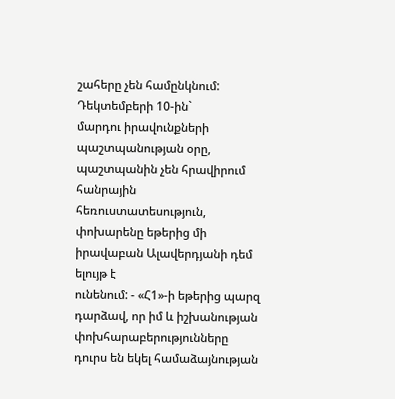շահերը չեն համընկնում: Դեկտեմբերի 10-ին`
մարդու իրավունքների պաշտպանության օրը, պաշտպանին չեն հրավիրում հանրային
հեռուստատեսություն, փոխարենը եթերից մի իրավաբան Ալավերդյանի դեմ ելույթ է
ունենում: - «Հ1»-ի եթերից պարզ դարձավ, որ իմ և իշխանության փոխհարաբերությունները
դուրս են եկել համաձայնության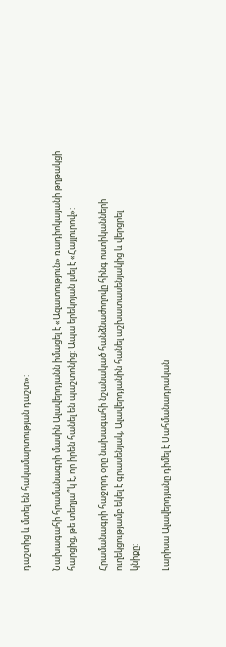դաշտից և մտել են հակամարտության դաշտ»:

Նախագահի հրամանագրի մասին Ալավերդյանն իմացել է «Ազատություն» ռադիոկայանի թղթակցի
հարցից, թե տեղյա՞կ է, որ իրեն հանել են պաշտոնից: Ապա երեկոյան լսել է «Հայլուրով»:

Հրամանագրի հաջորդ օրը նախագահի նշանակած հանձնաժողովը հինգ ոստիկանների
ուղեկցությամբ եկել է գրասենյակ, Ալավերդյանին հանել աշխատասենյակից և վերցրել
կնիքը:

Լարիսա Ալավերդյանը դիմել է Սահմանադրական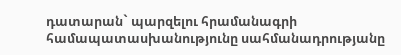դատարան` պարզելու հրամանագրի
համապատասխանությունը սահմանադրությանը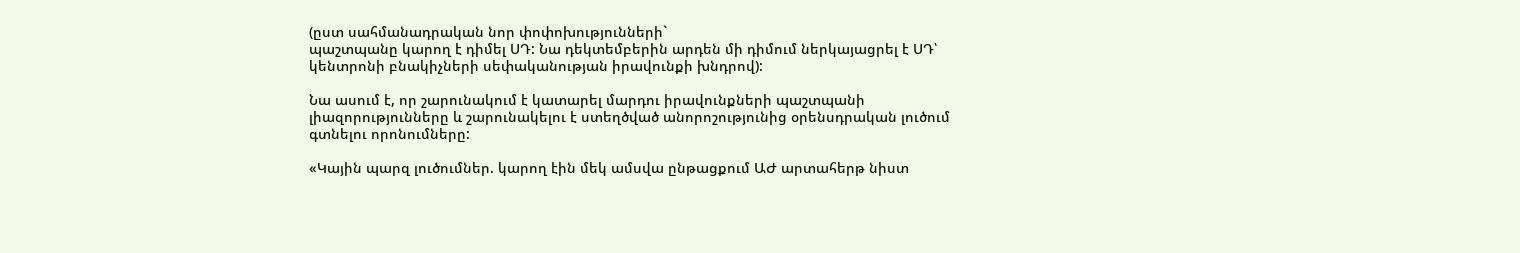(ըստ սահմանադրական նոր փոփոխությունների`
պաշտպանը կարող է դիմել ՍԴ: Նա դեկտեմբերին արդեն մի դիմում ներկայացրել է ՍԴ՝
կենտրոնի բնակիչների սեփականության իրավունքի խնդրով):

Նա ասում է, որ շարունակում է կատարել մարդու իրավունքների պաշտպանի
լիազորությունները և շարունակելու է ստեղծված անորոշությունից օրենսդրական լուծում
գտնելու որոնումները:

«Կային պարզ լուծումներ. կարող էին մեկ ամսվա ընթացքում ԱԺ արտահերթ նիստ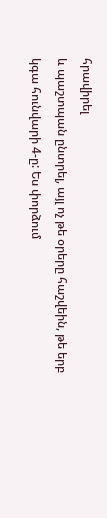հրավիրել
և պաշտպան ընտրել, այլ ոչ թե օրերը հաշվեին, թե երբ կգա հունվարի 4-ը: Ես փորձում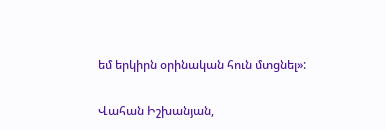եմ երկիրն օրինական հուն մտցնել»:

Վահան Իշխանյան,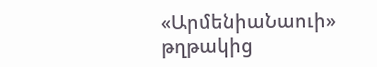«ԱրմենիաՆաուի» թղթակից